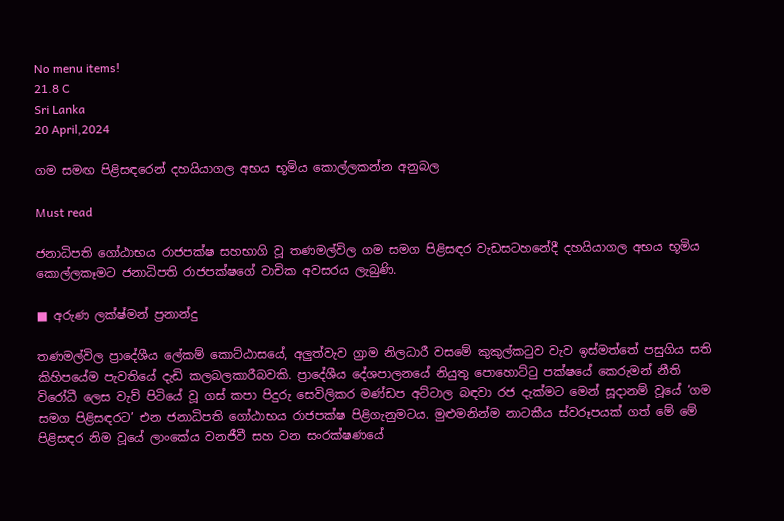No menu items!
21.8 C
Sri Lanka
20 April,2024

ගම සමඟ පිළිසඳරෙන් දහයියාගල අභය භූමිය කොල්ලකන්න අනුබල

Must read

ජනාධිපති ගෝඨාභය රාජපක්ෂ සහභාගි වූ තණමල්විල ගම සමග පිළිසඳර වැඩසටහනේදී දහයියාගල අභය භූමිය කොල්ලකෑමට ජනාධිපති රාජපක්ෂගේ වාචික අවසරය ලැබුණි.

■ අරුණ ලක්ෂ්මන් ප්‍රනාන්දු

තණමල්විල ප්‍රාදේශීය ලේකම් කොට්ඨාසයේ, අලුත්වැව ග්‍රාම නිලධාරී වසමේ කුකුල්කටුව වැව ඉස්මත්තේ පසුගිය සති කිහිපයේම පැවතියේ දැඩි කලබලකාරීබවකි. ප්‍රාදේශීය දේශපාලනයේ නියුතු පොහොට්ටු පක්ෂයේ කෙරුමන් නීති විරෝධී ලෙස වැව් පිටියේ වූ ගස් කපා පිදුරු සෙවිලිකර මණ්ඩප අට්ටාල බඳවා රජ දැක්මට මෙන් සූදානම් වූයේ ‘ගම සමග පිළිසඳරට’ එන ජනාධිපති ගෝඨාභය රාජපක්ෂ පිළිගැනුමටය. මුළුමනින්ම නාටකීය ස්වරූපයක් ගත් මේ මේ පිළිසඳර නිම වූයේ ලාංකේය වනජීවී සහ වන සංරක්ෂණයේ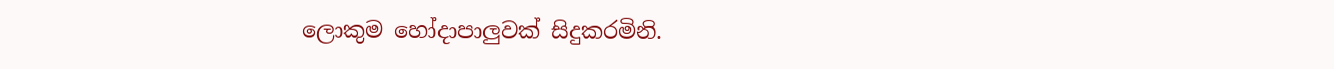ලොකුම හෝදාපාලුවක් සිදුකරමිනි.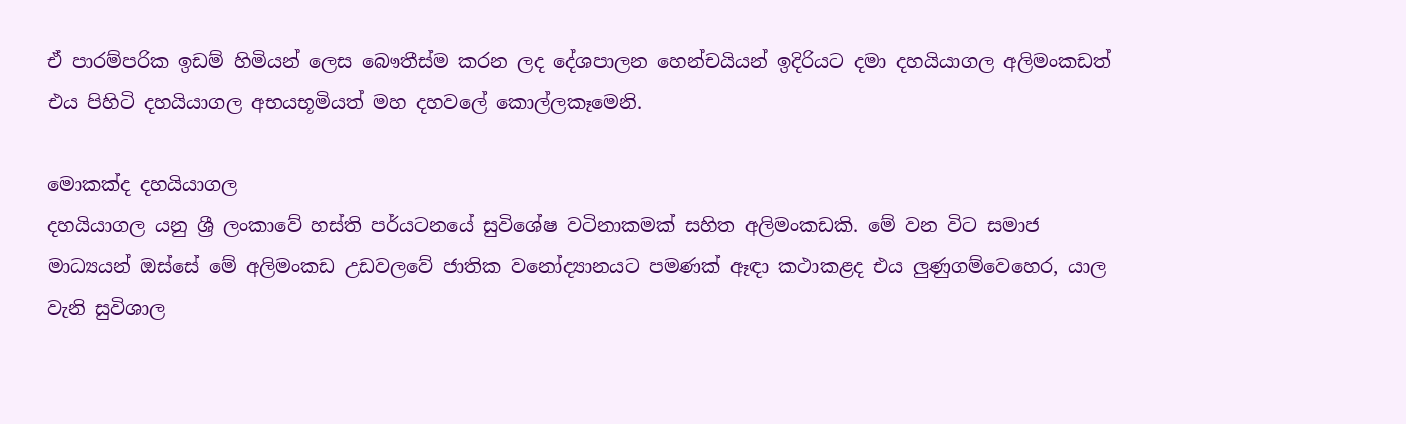ඒ පාරම්පරික ඉඩම් හිමියන් ලෙස බෞතීස්ම කරන ලද දේශපාලන හෙන්චයියන් ඉදිරියට දමා දහයියාගල අලිමංකඩත් එය පිහිටි දහයියාගල අභයභූමියත් මහ දහවලේ කොල්ලකෑමෙනි.

මොකක්ද දහයියාගල
දහයියාගල යනු ශ්‍රී ලංකාවේ හස්ති පර්යටනයේ සුවිශේෂ වටිනාකමක් සහිත අලිමංකඩකි. මේ වන විට සමාජ මාධ්‍යයන් ඔස්සේ මේ අලිමංකඩ උඩවලවේ ජාතික වනෝද්‍යානයට පමණක් ඈඳා කථාකළද එය ලුණුගම්වෙහෙර, යාල වැනි සුවිශාල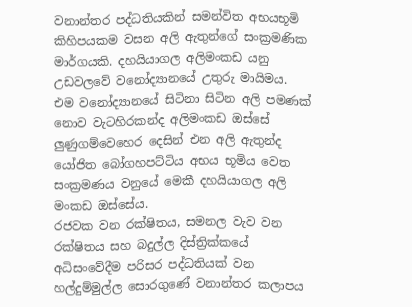වනාන්තර පද්ධතියකින් සමන්විත අභයභූමි කිහිපයකම වසන අලි ඇතුන්ගේ සංක්‍රමණික මාර්ගයකි. දහයියාගල අලිමංකඩ යනු උඩවලවේ වනෝද්‍යානයේ උතුරු මායිමය. එම වනෝද්‍යානයේ සිටිනා සිටින අලි පමණක් නොව වැටහිරකන්ද අලිමංකඩ ඔස්සේ ලුණුගම්වෙහෙර දෙසින් එන අලි ඇතුන්ද යෝජිත බෝගහපට්ටිය අභය භූමිය වෙත සංක්‍රමණය වනුයේ මෙකී දහයියාගල අලි මංකඩ ඔස්සේය.
රජවක වන රක්ෂිතය, සමනල වැව වන රක්ෂිතය සහ බදුල්ල දිස්ත්‍රික්කයේ අධිසංවේදීම පරිසර පද්ධතියක් වන හල්දුම්මුල්ල සොරගුණේ වනාන්තර කලාපය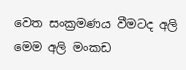වෙත සංක්‍රමණය වීමටද අලි මෙම අලි මංකඩ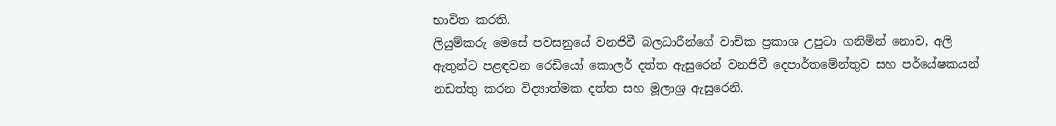භාවිත කරති.
ලියුම්කරු මෙසේ පවසනුයේ වනජිවී බලධාරීන්ගේ වාචික ප්‍රකාශ උපුටා ගනිමින් නොව, අලි ඇතුන්ට පළඳවන රෙඩියෝ කොලර් දත්ත ඇසුරෙන් වනජිවී දෙපාර්තමේන්තුව සහ පර්යේෂකයන් නඩත්තු කරන විද්‍යාත්මක දත්ත සහ මූලාශ්‍ර ඇසුරෙනි.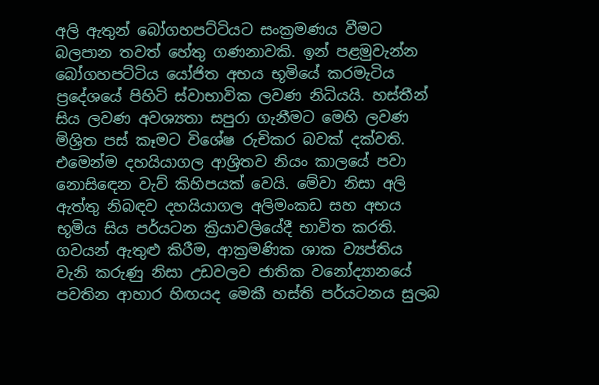අලි ඇතුන් බෝගහපට්ටියට සංක්‍රමණය වීමට බලපාන තවත් හේතු ගණනාවකි. ඉන් පළමුවැන්න බෝගහපට්ටිය යෝජිත අභය භූමියේ කරමැටිය ප්‍රදේශයේ පිහිටි ස්වාභාවික ලවණ නිධියයි. හස්තීන් සිය ලවණ අවශ්‍යතා සපුරා ගැනීමට මෙහි ලවණ මිශ්‍රිත පස් කෑමට විශේෂ රුචිකර බවක් දක්වති. එමෙන්ම දහයියාගල ආශ්‍රිතව නියං කාලයේ පවා නොසිඳෙන වැව් කිහිපයක් වෙයි. මේවා නිසා අලි ඇත්තු නිබඳව දහයියාගල අලිමංකඩ සහ අභය භූමිය සිය පර්යටන ක්‍රියාවලියේදී භාවිත කරති. ගවයන් ඇතුළු කිරීම, ආක්‍රමණික ශාක ව්‍යප්තිය වැනි කරුණු නිසා උඩවලව ජාතික වනෝද්‍යානයේ පවතින ආහාර හිඟයද මෙකී හස්ති පර්යටනය සුලබ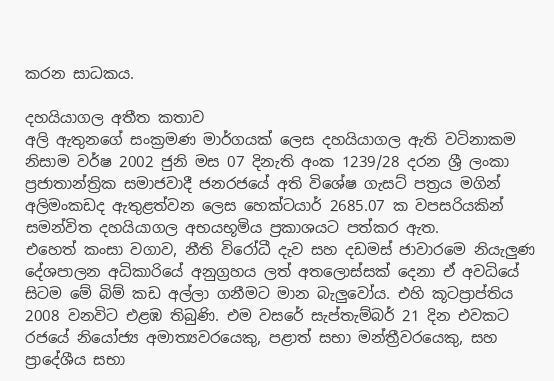කරන සාධකය.

දහයියාගල අතීත කතාව
අලි ඇතුනගේ සංක්‍රමණ මාර්ගයක් ලෙස දහයියාගල ඇති වටිනාකම නිසාම වර්ෂ 2002 ජුනි මස 07 දිනැති අංක 1239/28 දරන ශ්‍රී ලංකා ප්‍රජාතාන්ත්‍රික සමාජවාදී ජනරජයේ අති විශේෂ ගැසට් පත්‍රය මගින් අලිමංකඩද ඇතුළත්වන ලෙස හෙක්ටයාර් 2685.07 ක වපසරියකින් සමන්විත දහයියාගල අභයභූමිය ප්‍රකාශයට පත්කර ඇත.
එහෙත් කංසා වගාව, නීති විරෝධී දැව සහ දඩමස් ජාවාරමෙ නියැලුණ දේශපාලන අධිකාරියේ අනුග්‍රහය ලත් අතලොස්සක් දෙනා ඒ අවධියේ සිටම මේ බිම් කඩ අල්ලා ගනීමට මාන බැලුවෝය. එහි කූටප්‍රාප්තිය 2008 වනවිට එළඹ තිබුණි. එම වසරේ සැප්තැම්බර් 21 දින එවකට රජයේ නියෝජ්‍ය අමාත්‍යවරයෙකු, පළාත් සභා මන්ත්‍රීවරයෙකු, සහ ප්‍රාදේශීය සභා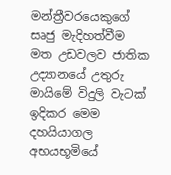මන්ත්‍රීවරයෙකුගේ සෘජු මැදිහත්වීම මත උඩවලව ජාතික උද්‍යානයේ උතුරු මායිමේ විදුලි වැටක් ඉදිකර මෙම දහයියාගල අභයභූමියේ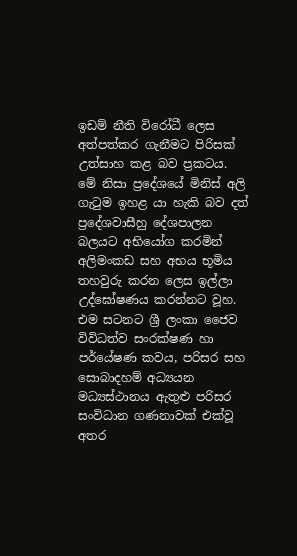ඉඩම් නීති විරෝධී ලෙස අත්පත්කර ගැනීමට පිරිසක් උත්සාහ කළ බව ප්‍රකටය.
මේ නිසා ප්‍රදේශයේ මිනිස් අලි ගැටුම ඉහළ යා හැකි බව දත් ප්‍රදේශවාසීහු දේශපාලන බලයට අභියෝග කරමින් අලිමංකඩ සහ අභය භූමිය තහවුරු කරන ලෙස ඉල්ලා උද්ඝෝෂණය කරන්නට වූහ. එම සටනට ශ්‍රී ලංකා ජෛව විවිධත්ව සංරක්ෂණ හා පර්යේෂණ කවය, පරිසර සහ සොබාදහම් අධ්‍යයන මධ්‍යස්ථානය ඇතුළු පරිසර සංවිධාන ගණනාවක් එක්වූ අතර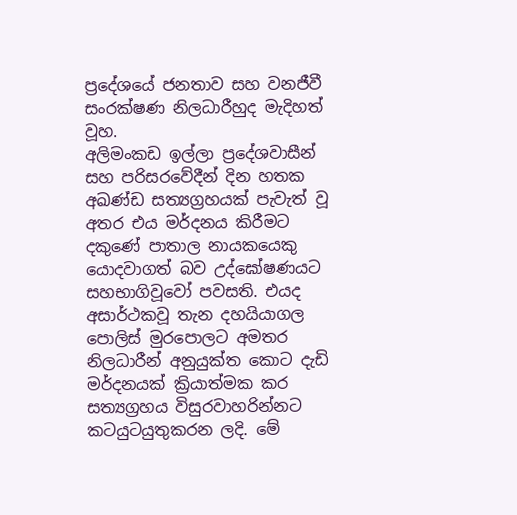ප්‍රදේශයේ ජනතාව සහ වනජීවී සංරක්ෂණ නිලධාරීහුද මැදිහත් වූහ.
අලිමංකඩ ඉල්ලා ප්‍රදේශවාසීන් සහ පරිසරවේදීන් දින හතක අඛණ්ඩ සත්‍යග්‍රහයක් පැවැත් වූ අතර එය මර්දනය කිරීමට දකුණේ පාතාල නායකයෙකු යොදවාගත් බව උද්ඝෝෂණයට සහභාගිවූවෝ පවසති. එයද අසාර්ථකවූ තැන දහයියාගල පොලිස් මුරපොලට අමතර නිලධාරීන් අනුයුක්ත කොට දැඩි මර්දනයක් ක්‍රියාත්මක කර සත්‍යග්‍රහය විසුරවාහරින්නට කටයුටයුතුකරන ලදි. මේ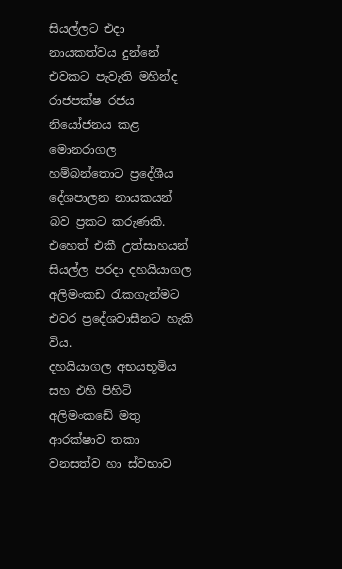සියල්ලට එදා නායකත්වය දුන්නේ එවකට පැවැති මහින්ද රාජපක්ෂ රජය නියෝජනය කළ මොනරාගල හම්බන්තොට ප්‍රදේශීය දේශපාලන නායකයන් බව ප්‍රකට කරුණකි. එහෙත් එකී උත්සාහයන් සියල්ල පරදා දහයියාගල අලිමංකඩ රැකගැන්මට එවර ප්‍රදේශවාසීනට හැකි විය.
දහයියාගල අභයභූමිය සහ එහි පිහිටි අලිමංකඩේ මතු ආරක්ෂාව තකා වනසත්ව හා ස්වභාව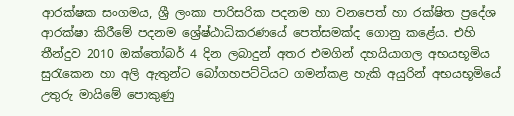ආරක්ෂක සංගමය, ශ්‍රී ලංකා පාරිසරික පදනම හා වනපෙත් හා රක්ෂිත ප්‍රදේශ ආරක්ෂා කිරීමේ පදනම ශ්‍රේෂ්ඨාධිකරණයේ පෙත්සමක්ද ගොනු කළේය. එහි තීන්දුව 2010 ඔක්තෝබර් 4 දින ලබාදුන් අතර එමගින් දහයියාගල අභයභූමිය සුරැකෙන හා අලි ඇතුන්ට බෝගහපට්ටියට ගමන්කළ හැකි අයුරින් අභයභූමියේ උතුරු මායිමේ පොකුණු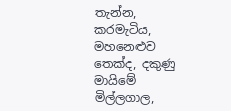තැන්න, කරමැටිය, මහනෙළුව තෙක්ද, දකුණු මායිමේ මිල්ලගාල,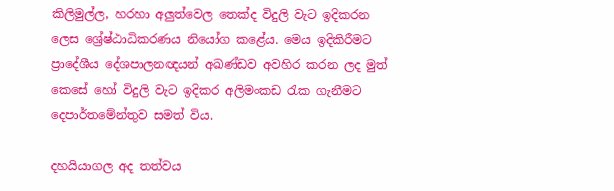කිලිමුල්ල, හරහා අලුත්වෙල තෙක්ද විදුලි වැට ඉදිකරන ලෙස ශ්‍රේෂ්ඨාධිකරණය නියෝග කළේය. මෙය ඉදිකිරීමට ප්‍රාදේශීය දේශපාලනඥයන් අඛණ්ඩව අවහිර කරන ලද මුත් කෙසේ හෝ විදුලි වැට ඉදිකර අලිමංකඩ රැක ගැනීමට දෙපාර්තමේන්තුව සමත් විය.

දහයියාගල අද තත්වය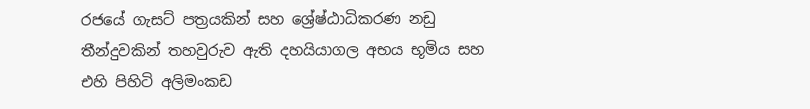රජයේ ගැසට් පත්‍රයකින් සහ ශ්‍රේෂ්ඨාධිකරණ නඩු තීන්දුවකින් තහවුරුව ඇති දහයියාගල අභය භූමිය සහ එහි පිහිටි අලිමංකඩ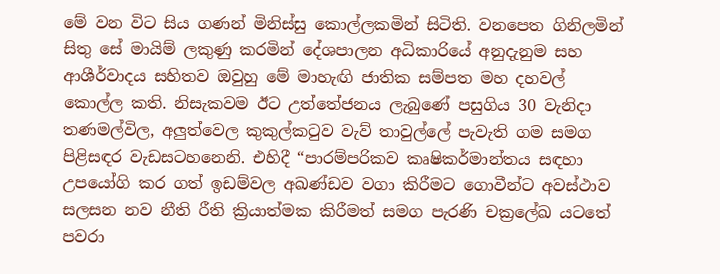මේ වන විට සිය ගණන් මිනිස්සු කොල්ලකමින් සිටිති. වනපෙත ගිනිලමින් සිතු සේ මායිම් ලකුණු කරමින් දේශපාලන අධිකාරියේ අනුදැනුම සහ ආශීර්වාදය සහිතව ඔවුහු මේ මාහැඟි ජාතික සම්පත මහ දහවල් කොල්ල කති. නිසැකවම ඊට උත්තේජනය ලැබුණේ පසුගිය 30 වැනිදා තණමල්විල, අලුත්වෙල කුකුල්කටුව වැව් තාවුල්ලේ පැවැති ගම සමග පිළිසඳර වැඩසටහනෙනි. එහිදී “පාරම්පරිකව කෘෂිකර්මාන්තය සඳහා උපයෝගි කර ගත් ඉඩම්වල අඛණ්ඩව වගා කිරීමට ගොවීන්ට අවස්ථාව සලසන නව නීති රීති ක්‍රියාත්මක කිරීමත් සමග පැරණි චක්‍රලේඛ යටතේ පවරා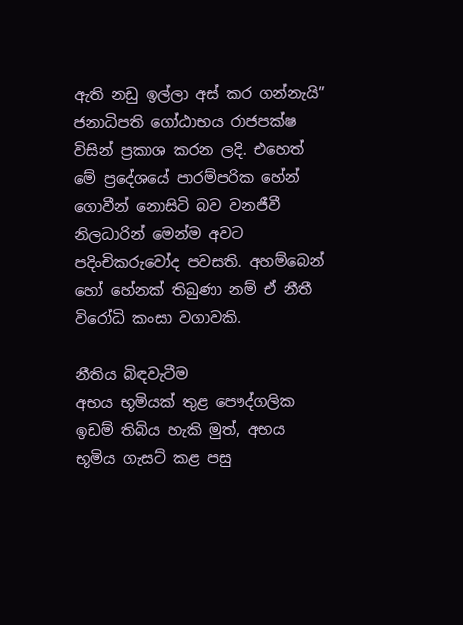ඇති නඩු ඉල්ලා අස් කර ගන්නැයි” ජනාධිපති ගෝඨාභය රාජපක්ෂ විසින් ප්‍රකාශ කරන ලදි. එහෙත් මේ ප්‍රදේශයේ පාරම්පරික හේන් ගොවීන් නොසිටි බව වනජීවී නිලධාරින් මෙන්ම අවට පදිංචිකරුවෝද පවසති. අහම්බෙන් හෝ හේනක් තිබුණා නම් ඒ නීතී විරෝධි කංසා වගාවකි.

නීතිය බිඳවැටීම
අභය භූමියක් තුළ පෞද්ගලික ඉඩම් තිබිය හැකි මුත්, අභය භූමිය ගැසට් කළ පසු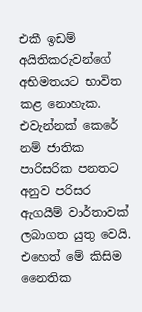එකී ඉඩම් අයිතිකරුවන්ගේ අභිමතයට භාවිත කළ නොහැක. එවැන්නක් කෙරේ නම් ජාතික පාරිසරික පනතට අනුව පරිසර ඇගයීම් වාර්තාවක් ලබාගත යුතු වෙයි. එහෙත් මේ කිසිම නෛතික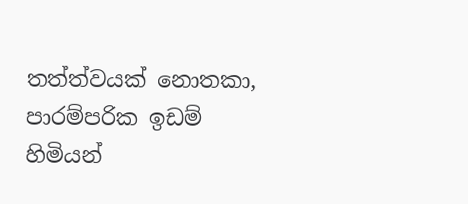තත්ත්වයක් නොතකා, පාරම්පරික ඉඩම් හිමියන්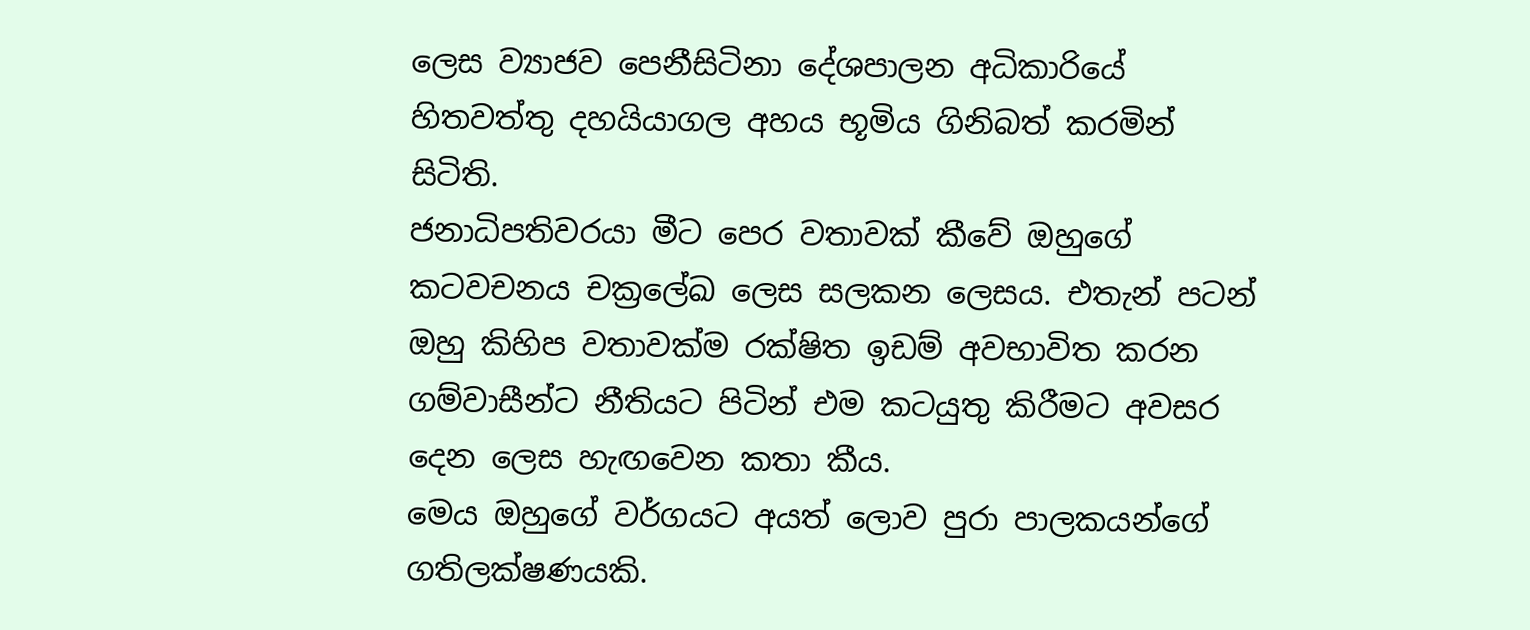ලෙස ව්‍යාජව පෙනීසිටිනා දේශපාලන අධිකාරියේ හිතවත්තු දහයියාගල අහය භූමිය ගිනිබත් කරමින් සිටිති.
ජනාධිපතිවරයා මීට පෙර වතාවක් කීවේ ඔහුගේ කටවචනය චක්‍රලේඛ ලෙස සලකන ලෙසය. එතැන් පටන් ඔහු කිහිප වතාවක්ම රක්ෂිත ඉඩම් අවභාවිත කරන ගම්වාසීන්ට නීතියට පිටින් එම කටයුතු කිරීමට අවසර දෙන ලෙස හැඟවෙන කතා කීය.
මෙය ඔහුගේ වර්ගයට අයත් ලොව පුරා පාලකයන්ගේ ගතිලක්ෂණයකි.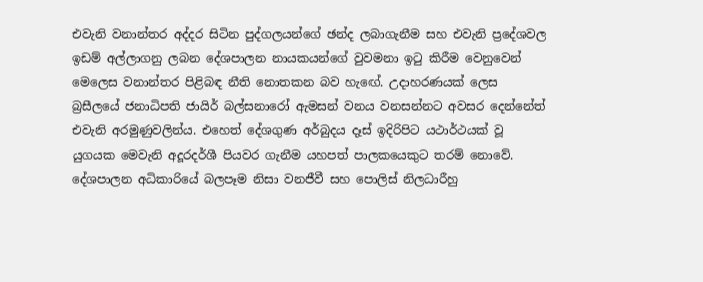එවැනි වනාන්තර අද්දර සිටින පුද්ගලයන්ගේ ඡන්ද ලබාගැනීම සහ එවැනි ප්‍රදේශවල ඉඩම් අල්ලාගනු ලබන දේශපාලන නායකයන්ගේ වුවමනා ඉටු කිරීම වෙනුවෙන් මෙලෙස වනාන්තර පිළිබඳ නීති නොතකන බව හැඟේ. උදාහරණයක් ලෙස බ්‍රසීලයේ ජනාධිපති ජායිර් බල්සනාරෝ ඇමසන් වනය වනසන්නට අවසර දෙන්නේත් එවැනි අරමුණුවලින්ය. එහෙත් දේශගුණ අර්බුදය දෑස් ඉදිරිපිට යථාර්ථයක් වූ යුගයක මෙවැනි අදූරදර්ශී පියවර ගැනීම යහපත් පාලකයෙකුට තරම් නොවේ.
දේශපාලන අධිකාරියේ බලපෑම නිසා වනජීවී සහ පොලිස් නිලධාරීහු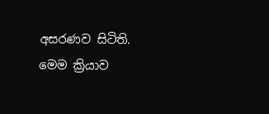අසරණව සිටිති. මෙම ක්‍රියාව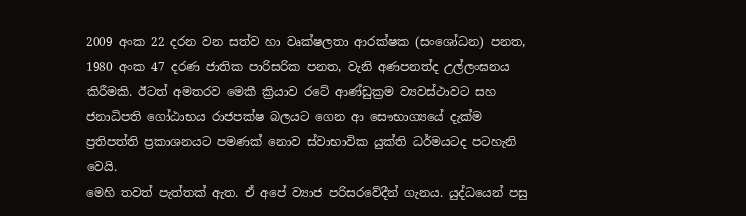2009 අංක 22 දරන වන සත්ව හා වෘක්ෂලතා ආරක්ෂක (සංශෝධන) පනත, 1980 අංක 47 දරණ ජාතික පාරිසරික පනත, වැනි අණපනත්ද උල්ලංඝනය කිරීමකි. ඊටත් අමතරව මෙකී ක්‍රියාව රටේ ආණ්ඩුක්‍රම ව්‍යවස්ථාවට සහ ජනාධිපති ගෝඨාභය රාජපක්ෂ බලයට ගෙන ආ සෞභාග්‍යයේ දැක්ම ප්‍රතිපත්ති ප්‍රකාශනයට පමණක් නොව ස්වාභාවික යුක්ති ධර්මයටද පටහැනි වෙයි.
මෙහි තවත් පැත්තක් ඇත. ඒ අපේ ව්‍යාජ පරිසරවේදීන් ගැනය. යුද්ධයෙන් පසු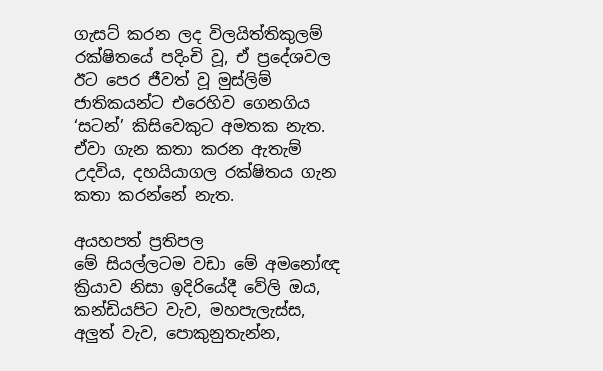ගැසට් කරන ලද විලයිත්තිකුලම් රක්ෂිතයේ පදිංචි වූ, ඒ ප්‍රදේශවල ඊට පෙර ජීවත් වූ මුස්ලිම් ජාතිකයන්ට එරෙහිව ගෙනගිය ‘සටන්’ කිසිවෙකුට අමතක නැත. ඒවා ගැන කතා කරන ඇතැම් උදවිය, දහයියාගල රක්ෂිතය ගැන කතා කරන්නේ නැත.

අයහපත් ප්‍රතිපල
මේ සියල්ලටම වඩා මේ අමනෝඥ ක්‍රියාව නිසා ඉදිරියේදී වේලි ඔය, කන්ඩියපිට වැව, මහපැලැස්ස, අලුත් වැව, පොකුනුතැන්න,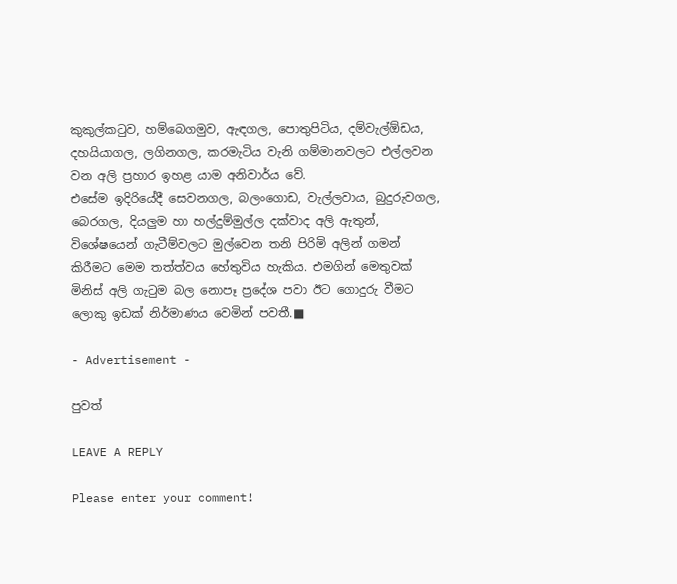කුකුල්කටුව, හම්බෙගමුව, ඇඳගල, පොතුපිටිය, දම්වැල්ඕඩය, දහයියාගල, ලගිනගල, කරමැටිය වැනි ගම්මානවලට එල්ලවන වන අලි ප්‍රහාර ඉහළ යාම අනිවාර්ය වේ.
එසේම ඉදිරියේදී සෙවනගල, බලංගොඩ, වැල්ලවාය, බුදුරුවගල, බෙරගල, දියලුම හා හල්දුම්මුල්ල දක්වාද අලි ඇතුන්, විශේෂයෙන් ගැටීම්වලට මුල්වෙන තනි පිරිමි අලින් ගමන් කිරීමට මෙම තත්ත්වය හේතුවිය හැකිය. එමගින් මෙතුවක් මිනිස් අලි ගැටුම බල නොපෑ ප්‍රදේශ පවා ඊට ගොදුරු වීමට ලොකු ඉඩක් නිර්මාණය වෙමින් පවතී.■

- Advertisement -

පුවත්

LEAVE A REPLY

Please enter your comment!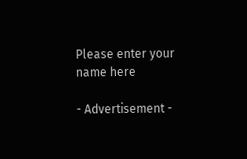Please enter your name here

- Advertisement -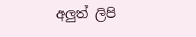අලුත් ලිපි